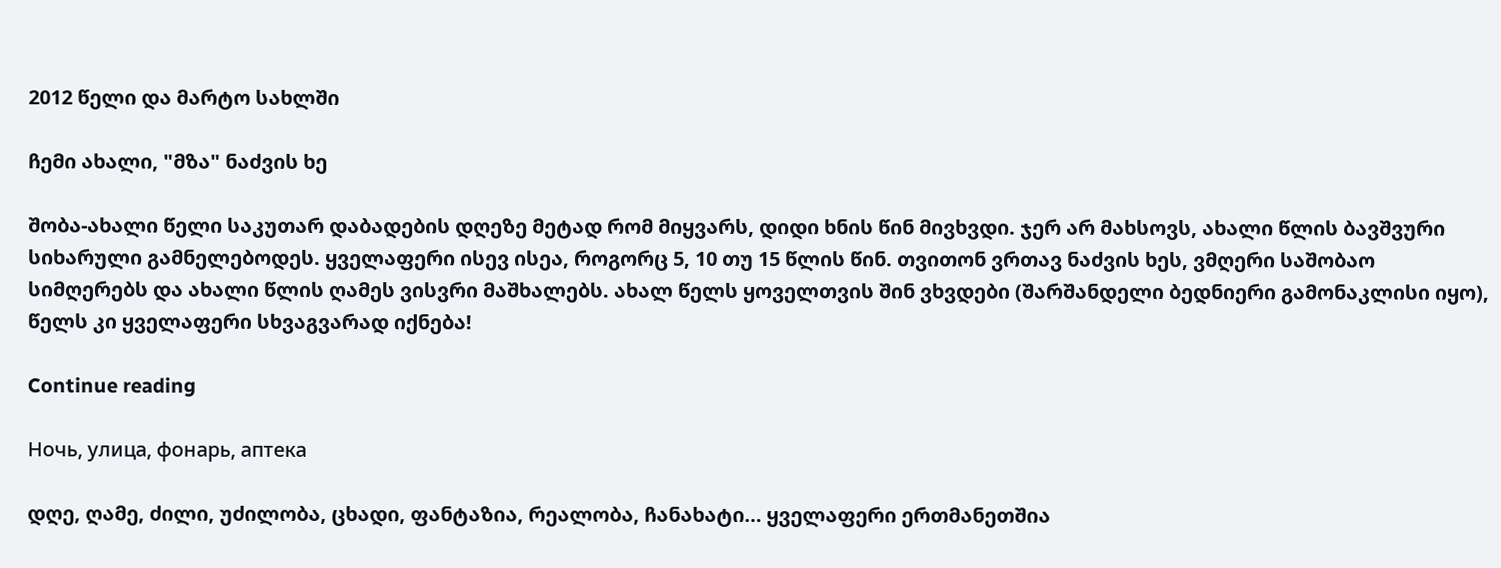2012 წელი და მარტო სახლში

ჩემი ახალი, "მზა" ნაძვის ხე

შობა-ახალი წელი საკუთარ დაბადების დღეზე მეტად რომ მიყვარს, დიდი ხნის წინ მივხვდი. ჯერ არ მახსოვს, ახალი წლის ბავშვური სიხარული გამნელებოდეს. ყველაფერი ისევ ისეა, როგორც 5, 10 თუ 15 წლის წინ. თვითონ ვრთავ ნაძვის ხეს, ვმღერი საშობაო სიმღერებს და ახალი წლის ღამეს ვისვრი მაშხალებს. ახალ წელს ყოველთვის შინ ვხვდები (შარშანდელი ბედნიერი გამონაკლისი იყო), წელს კი ყველაფერი სხვაგვარად იქნება!

Continue reading

Ночь, улица, фонарь, аптека

დღე, ღამე, ძილი, უძილობა, ცხადი, ფანტაზია, რეალობა, ჩანახატი… ყველაფერი ერთმანეთშია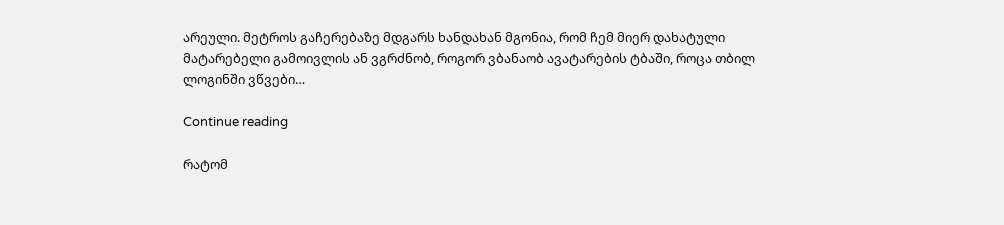არეული. მეტროს გაჩერებაზე მდგარს ხანდახან მგონია, რომ ჩემ მიერ დახატული მატარებელი გამოივლის ან ვგრძნობ, როგორ ვბანაობ ავატარების ტბაში, როცა თბილ ლოგინში ვწვები…

Continue reading

რატომ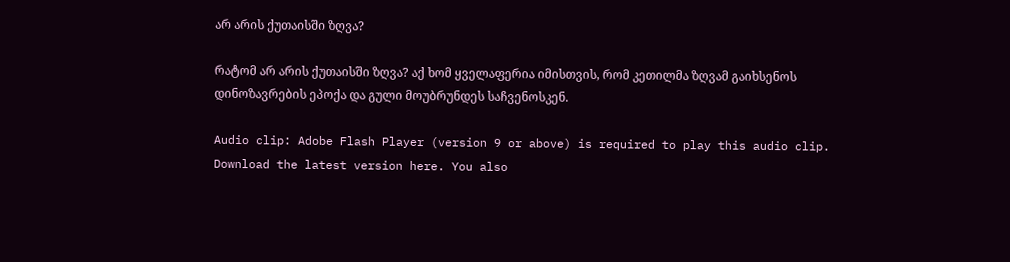არ არის ქუთაისში ზღვა?

რატომ არ არის ქუთაისში ზღვა? აქ ხომ ყველაფერია იმისთვის, რომ კეთილმა ზღვამ გაიხსენოს დინოზავრების ეპოქა და გული მოუბრუნდეს საჩვენოსკენ.

Audio clip: Adobe Flash Player (version 9 or above) is required to play this audio clip. Download the latest version here. You also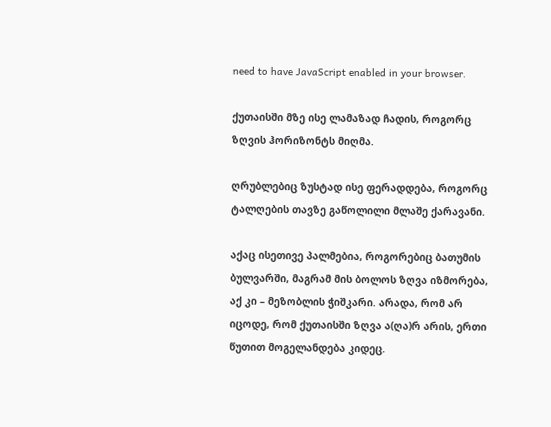need to have JavaScript enabled in your browser.

ქუთაისში მზე ისე ლამაზად ჩადის, როგორც ზღვის ჰორიზონტს მიღმა.

ღრუბლებიც ზუსტად ისე ფერადდება, როგორც ტალღების თავზე გაწოლილი მლაშე ქარავანი.

აქაც ისეთივე პალმებია, როგორებიც ბათუმის ბულვარში, მაგრამ მის ბოლოს ზღვა იზმორება, აქ კი – მეზობლის ჭიშკარი. არადა, რომ არ იცოდე, რომ ქუთაისში ზღვა ა(ღა)რ არის, ერთი წუთით მოგელანდება კიდეც.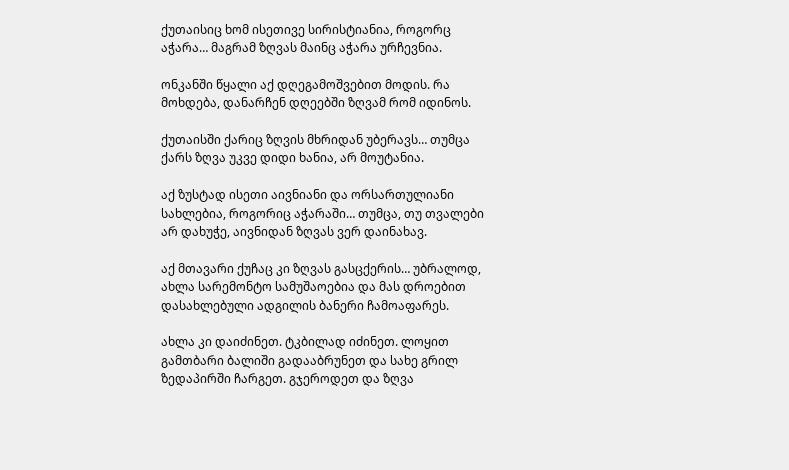ქუთაისიც ხომ ისეთივე სირისტიანია, როგორც აჭარა… მაგრამ ზღვას მაინც აჭარა ურჩევნია.

ონკანში წყალი აქ დღეგამოშვებით მოდის. რა მოხდება, დანარჩენ დღეებში ზღვამ რომ იდინოს.

ქუთაისში ქარიც ზღვის მხრიდან უბერავს… თუმცა ქარს ზღვა უკვე დიდი ხანია, არ მოუტანია.

აქ ზუსტად ისეთი აივნიანი და ორსართულიანი სახლებია, როგორიც აჭარაში… თუმცა, თუ თვალები არ დახუჭე, აივნიდან ზღვას ვერ დაინახავ.

აქ მთავარი ქუჩაც კი ზღვას გასცქერის… უბრალოდ, ახლა სარემონტო სამუშაოებია და მას დროებით დასახლებული ადგილის ბანერი ჩამოაფარეს.

ახლა კი დაიძინეთ. ტკბილად იძინეთ. ლოყით გამთბარი ბალიში გადააბრუნეთ და სახე გრილ ზედაპირში ჩარგეთ. გჯეროდეთ და ზღვა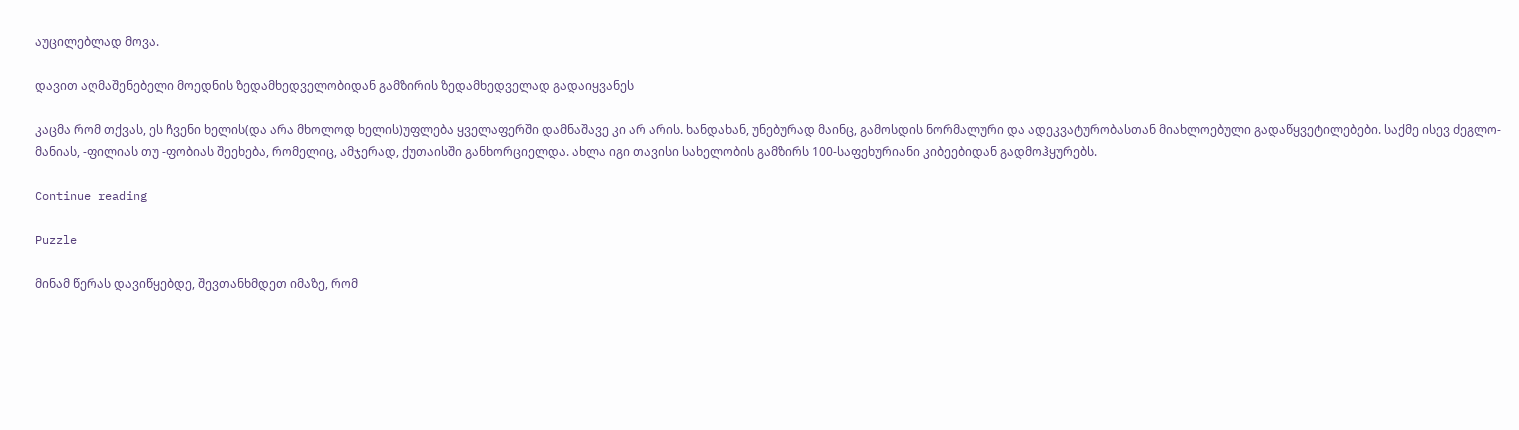აუცილებლად მოვა.

დავით აღმაშენებელი მოედნის ზედამხედველობიდან გამზირის ზედამხედველად გადაიყვანეს

კაცმა რომ თქვას, ეს ჩვენი ხელის(და არა მხოლოდ ხელის)უფლება ყველაფერში დამნაშავე კი არ არის. ხანდახან, უნებურად მაინც, გამოსდის ნორმალური და ადეკვატურობასთან მიახლოებული გადაწყვეტილებები. საქმე ისევ ძეგლო-მანიას, -ფილიას თუ -ფობიას შეეხება, რომელიც, ამჯერად, ქუთაისში განხორციელდა. ახლა იგი თავისი სახელობის გამზირს 100-საფეხურიანი კიბეებიდან გადმოჰყურებს.

Continue reading

Puzzle

მინამ წერას დავიწყებდე, შევთანხმდეთ იმაზე, რომ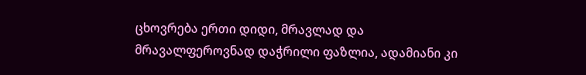ცხოვრება ერთი დიდი, მრავლად და მრავალფეროვნად დაჭრილი ფაზლია, ადამიანი კი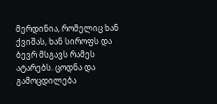მერდინია, რომელიც ხან ქვიშას, ხან სიროფს და ბევრ მსგავს რამეს ატარებს. ცოდნა და გამოცდილება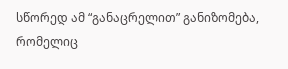სწორედ ამ “განაცრელით” განიზომება, რომელიც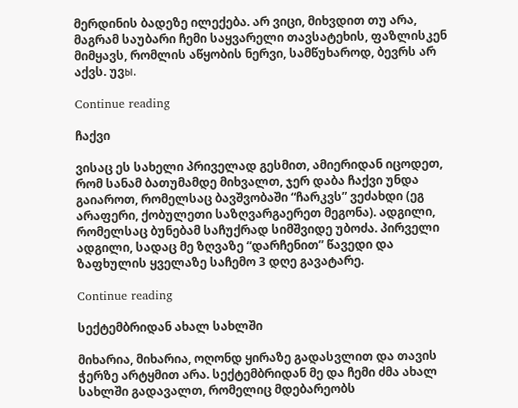მერდინის ბადეზე ილექება. არ ვიცი, მიხვდით თუ არა, მაგრამ საუბარი ჩემი საყვარელი თავსატეხის, ფაზლისკენ მიმყავს, რომლის აწყობის ნერვი, სამწუხაროდ, ბევრს არ აქვს. უვы.

Continue reading

ჩაქვი

ვისაც ეს სახელი პრიველად გესმით, ამიერიდან იცოდეთ, რომ სანამ ბათუმამდე მიხვალთ, ჯერ დაბა ჩაქვი უნდა გაიაროთ, რომელსაც ბავშვობაში “ჩარკვს” ვეძახდი (ეგ არაფერი, ქობულეთი საზღვარგაერეთ მეგონა). ადგილი, რომელსაც ბუნებამ საჩუქრად სიმშვიდე უბოძა. პირველი ადგილი, სადაც მე ზღვაზე “დარჩენით” წავედი და ზაფხულის ყველაზე საჩემო 3 დღე გავატარე.

Continue reading

სექტემბრიდან ახალ სახლში

მიხარია, მიხარია, ოღონდ ყირაზე გადასვლით და თავის ჭერზე არტყმით არა. სექტემბრიდან მე და ჩემი ძმა ახალ სახლში გადავალთ, რომელიც მდებარეობს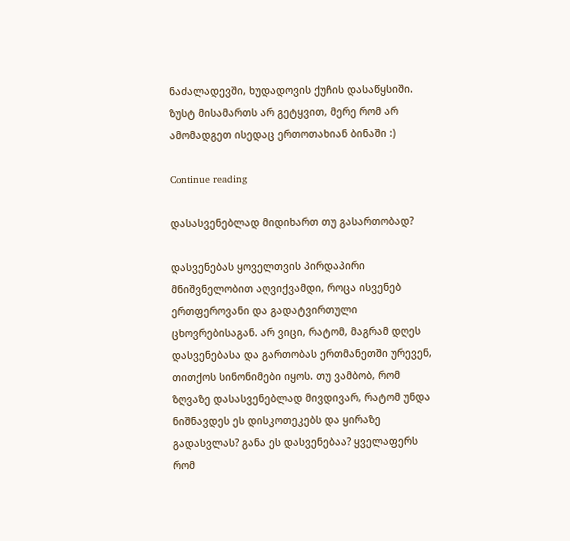ნაძალადევში, ხუდადოვის ქუჩის დასაწყსიში. ზუსტ მისამართს არ გეტყვით, მერე რომ არ ამომადგეთ ისედაც ერთოთახიან ბინაში :)

Continue reading

დასასვენებლად მიდიხართ თუ გასართობად?

დასვენებას ყოველთვის პირდაპირი მნიშვნელობით აღვიქვამდი, როცა ისვენებ ერთფეროვანი და გადატვირთული ცხოვრებისაგან. არ ვიცი, რატომ, მაგრამ დღეს დასვენებასა და გართობას ერთმანეთში ურევენ, თითქოს სინონიმები იყოს. თუ ვამბობ, რომ ზღვაზე დასასვენებლად მივდივარ, რატომ უნდა ნიშნავდეს ეს დისკოთეკებს და ყირაზე გადასვლას? განა ეს დასვენებაა? ყველაფერს რომ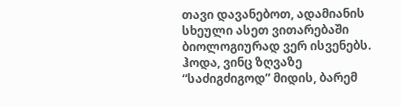თავი დავანებოთ, ადამიანის სხეული ასეთ ვითარებაში ბიოლოგიურად ვერ ისვენებს. ჰოდა, ვინც ზღვაზე “საძიგძიგოდ” მიდის, ბარემ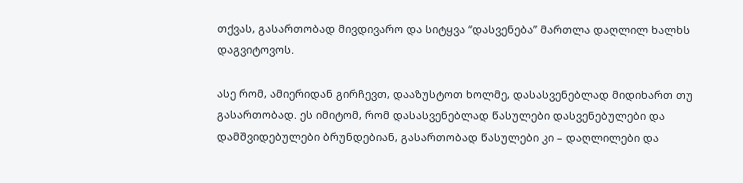თქვას, გასართობად მივდივარო და სიტყვა “დასვენება” მართლა დაღლილ ხალხს დაგვიტოვოს.

ასე რომ, ამიერიდან გირჩევთ, დააზუსტოთ ხოლმე, დასასვენებლად მიდიხართ თუ გასართობად. ეს იმიტომ, რომ დასასვენებლად წასულები დასვენებულები და დამშვიდებულები ბრუნდებიან, გასართობად წასულები კი – დაღლილები და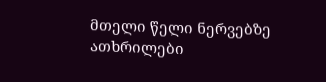მთელი წელი ნერვებზე ათხრილები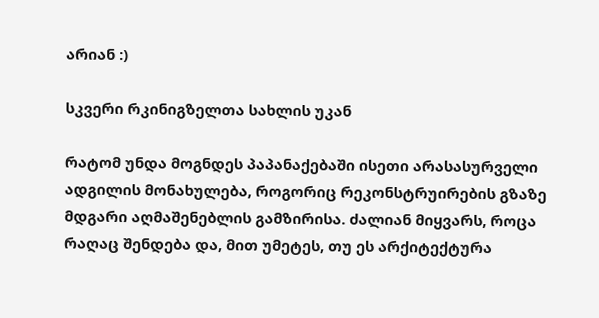არიან :)

სკვერი რკინიგზელთა სახლის უკან

რატომ უნდა მოგნდეს პაპანაქებაში ისეთი არასასურველი ადგილის მონახულება, როგორიც რეკონსტრუირების გზაზე მდგარი აღმაშენებლის გამზირისა. ძალიან მიყვარს, როცა რაღაც შენდება და, მით უმეტეს, თუ ეს არქიტექტურა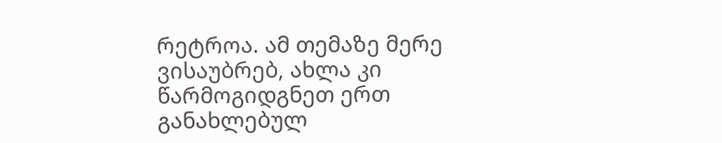რეტროა. ამ თემაზე მერე ვისაუბრებ, ახლა კი წარმოგიდგნეთ ერთ განახლებულ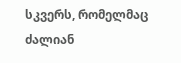სკვერს, რომელმაც ძალიან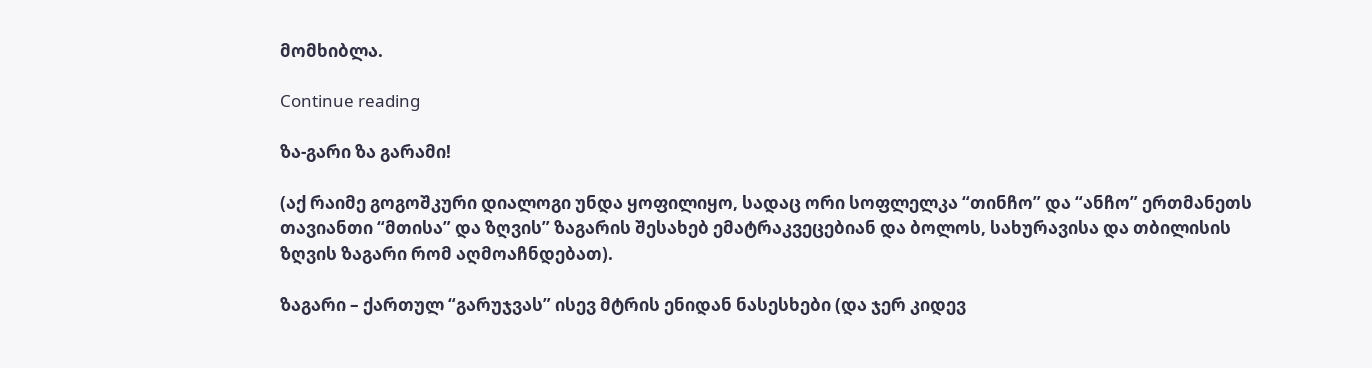მომხიბლა.

Continue reading

ზა-გარი ზა გარამი!

(აქ რაიმე გოგოშკური დიალოგი უნდა ყოფილიყო, სადაც ორი სოფლელკა “თინჩო” და “ანჩო” ერთმანეთს თავიანთი “მთისა” და ზღვის” ზაგარის შესახებ ემატრაკვეცებიან და ბოლოს, სახურავისა და თბილისის ზღვის ზაგარი რომ აღმოაჩნდებათ).

ზაგარი – ქართულ “გარუჯვას” ისევ მტრის ენიდან ნასესხები (და ჯერ კიდევ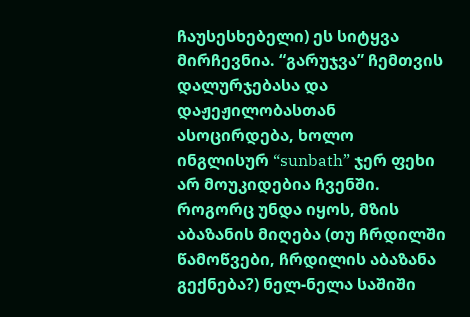ჩაუსესხებელი) ეს სიტყვა მირჩევნია. “გარუჯვა” ჩემთვის დალურჯებასა და დაჟეჟილობასთან ასოცირდება, ხოლო ინგლისურ “sunbath” ჯერ ფეხი არ მოუკიდებია ჩვენში. როგორც უნდა იყოს, მზის აბაზანის მიღება (თუ ჩრდილში წამოწვები, ჩრდილის აბაზანა გექნება?) ნელ-ნელა საშიში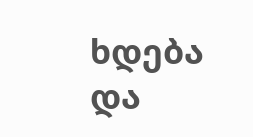ხდება და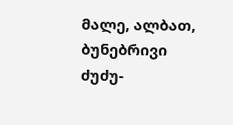მალე, ალბათ, ბუნებრივი ძუძუ-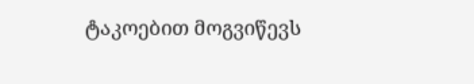ტაკოებით მოგვიწევს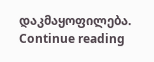დაკმაყოფილება. Continue reading